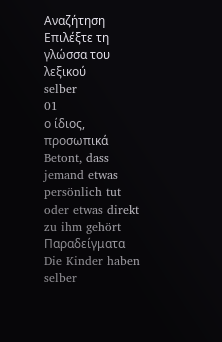Αναζήτηση
Επιλέξτε τη γλώσσα του λεξικού
selber
01
ο ίδιος, προσωπικά
Betont, dass jemand etwas persönlich tut oder etwas direkt zu ihm gehört
Παραδείγματα
Die Kinder haben selber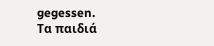gegessen.
Τα παιδιά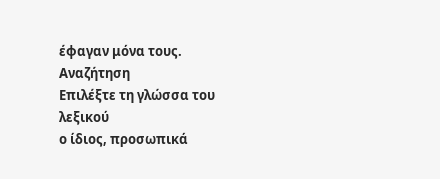έφαγαν μόνα τους.
Αναζήτηση
Επιλέξτε τη γλώσσα του λεξικού
ο ίδιος, προσωπικά